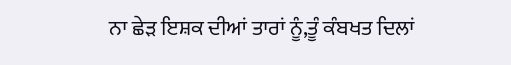ਨਾ ਛੇੜ ਇਸ਼ਕ ਦੀਆਂ ਤਾਰਾਂ ਨੂੰ,ਤੂੰ ਕੰਬਖਤ ਦਿਲਾਂ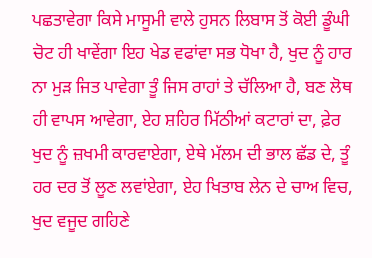ਪਛਤਾਵੇਗਾ ਕਿਸੇ ਮਾਸੂਮੀ ਵਾਲੇ ਹੁਸਨ ਲਿਬਾਸ ਤੋਂ ਕੋਈ ਡੂੰਘੀ ਚੋਟ ਹੀ ਖਾਵੇਂਗਾ ਇਹ ਖੇਡ ਵਫਾਂਵਾ ਸਭ ਧੋਖਾ ਹੈ, ਖੁਦ ਨੂੰ ਹਾਰ ਨਾ ਮੁੜ ਜਿਤ ਪਾਵੇਗਾ ਤੂੰ ਜਿਸ ਰਾਹਾਂ ਤੇ ਚੱਲਿਆ ਹੈ, ਬਣ ਲੋਥ ਹੀ ਵਾਪਸ ਆਵੇਗਾ, ਏਹ ਸ਼ਹਿਰ ਮਿੱਠੀਆਂ ਕਟਾਰਾਂ ਦਾ, ਫ਼ੇਰ ਖੁਦ ਨੂੰ ਜ਼ਖਮੀ ਕਾਰਵਾਏਗਾ, ਏਥੇ ਮੱਲਮ ਦੀ ਭਾਲ ਛੱਡ ਦੇ, ਤੂੰ ਹਰ ਦਰ ਤੋਂ ਲੂਣ ਲਵਾਂਏਗਾ, ਏਹ ਖਿਤਾਬ ਲੇਨ ਦੇ ਚਾਅ ਵਿਚ, ਖੁਦ ਵਜੂਦ ਗਹਿਣੇ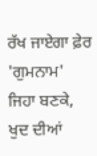ਰੱਖ ਜਾਏਗਾ ਫ਼ੇਰ 'ਗੁਮਨਾਮ' ਜਿਹਾ ਬਣਕੇ, ਖੁਦ ਦੀਆਂ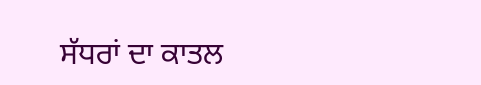ਸੱਧਰਾਂ ਦਾ ਕਾਤਲ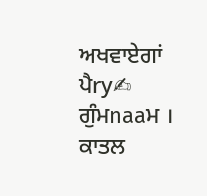ਅਖਵਾਏਗਾਂ ਪੈry✍ ਗੁੰਮnaaਮ । ਕਾਤਲ